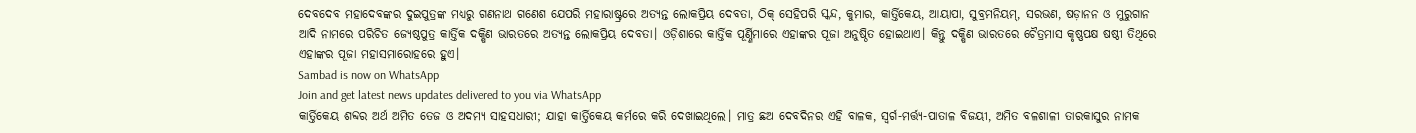ଦେବଦେବ ମହାଦେବଙ୍କର ଦୁଇପୁତ୍ରଙ୍କ ମଧ୍ୟରୁ ଗଣନାଥ ଗଣେଶ ଯେପରି ମହାରାଷ୍ଟ୍ରରେ ଅତ୍ୟନ୍ତ ଲୋକପ୍ରିୟ ଦେବତା, ଠିକ୍ ସେହିପରି ସ୍କନ୍ଦ, କୁମାର, କାର୍ତ୍ତିକେୟ, ଆୟାପା, ସୁବ୍ରମନିୟମ୍, ସରଭଣ, ଷଡ଼ାନନ ଓ ମୁରୁଗାନ ଆଦି ନାମରେ ପରିଚିତ ଜ୍ୟେଷ୍ଠପୁତ୍ର କାର୍ତ୍ତିକ ଦକ୍ଷିଣ ଭାରତରେ ଅତ୍ୟନ୍ତ ଲୋକପ୍ରିୟ ଦେବତା। ଓଡ଼ିଶାରେ କାର୍ତ୍ତିକ ପୂର୍ଣ୍ଣିମାରେ ଏହାଙ୍କର ପୂଜା ଅନୁଷ୍ଠିତ ହୋଇଥାଏ। କିନ୍ତୁ ଦକ୍ଷିଣ ଭାରତରେ ଚୈତ୍ରମାସ କୃଷ୍ଣପକ୍ଷ ଷଷ୍ଠୀ ତିଥିରେ ଏହାଙ୍କର ପୂଜା ମହାସମାରୋହରେ ହୁଏ।
Sambad is now on WhatsApp
Join and get latest news updates delivered to you via WhatsApp
କାର୍ତ୍ତିକେୟ ଶବ୍ଦର ଅର୍ଥ ଅମିତ ତେଜ ଓ ଅଦମ୍ୟ ସାହସଧାରୀ; ଯାହା କାର୍ତ୍ତିକେୟ କର୍ମରେ କରି ଦେଖାଇଥିଲେ। ମାତ୍ର ଛଅ ଦେବଦିନର ଏହି ବାଳକ, ସ୍ୱର୍ଗ-ମର୍ତ୍ତ୍ୟ-ପାତାଳ ବିଜୟୀ, ଅମିତ ବଳଶାଳୀ ତାରକାସୁର ନାମକ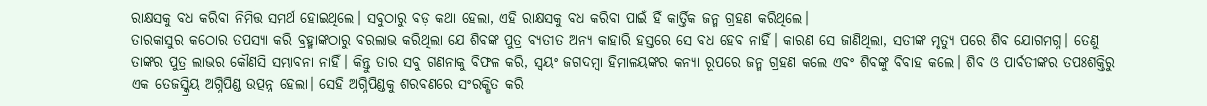ରାକ୍ଷସକୁ ବଧ କରିବା ନିମିତ୍ତ ସମର୍ଥ ହୋଇଥିଲେ। ସବୁଠାରୁ ବଡ଼ କଥା ହେଲା, ଏହି ରାକ୍ଷସକୁ ବଧ କରିବା ପାଇଁ ହିଁ କାର୍ତ୍ତିକ ଜନ୍ମ ଗ୍ରହଣ କରିଥିଲେ।
ତାରକାସୁର କଠୋର ତପସ୍ୟା କରି ବ୍ରହ୍ମାଙ୍କଠାରୁ ବରଲାଭ କରିଥିଲା ଯେ ଶିବଙ୍କ ପୁତ୍ର ବ୍ୟତୀତ ଅନ୍ୟ କାହାରି ହସ୍ତରେ ସେ ବଧ ହେବ ନାହିଁ। କାରଣ ସେ ଜାଣିଥିଲା, ସତୀଙ୍କ ମୃତ୍ୟୁ ପରେ ଶିବ ଯୋଗମଗ୍ନ। ତେଣୁ ତାଙ୍କର ପୁତ୍ର ଲାଭର କୌଣସି ସମ୍ଭାବନା ନାହିଁ। କିନ୍ତୁ ତାର ସବୁ ଗଣନାକୁ ବିଫଳ କରି, ସ୍ୱୟଂ ଜଗଦମ୍ବା ହିମାଳୟଙ୍କର କନ୍ୟା ରୂପରେ ଜନ୍ମ ଗ୍ରହଣ କଲେ ଏବଂ ଶିବଙ୍କୁ ବିବାହ କଲେ। ଶିବ ଓ ପାର୍ବତୀଙ୍କର ତପଃଶକ୍ତିରୁ ଏକ ତେଜସ୍କ୍ରିୟ ଅଗ୍ନିପିଣ୍ଡ ଉତ୍ପନ୍ନ ହେଲା। ସେହି ଅଗ୍ନିପିଣ୍ଡକୁ ଶରବଣରେ ସଂରକ୍ଷିତ କରି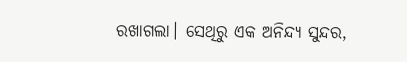ରଖାଗଲା। ସେଥିରୁ ଏକ ଅନିନ୍ଦ୍ୟ ସୁନ୍ଦର,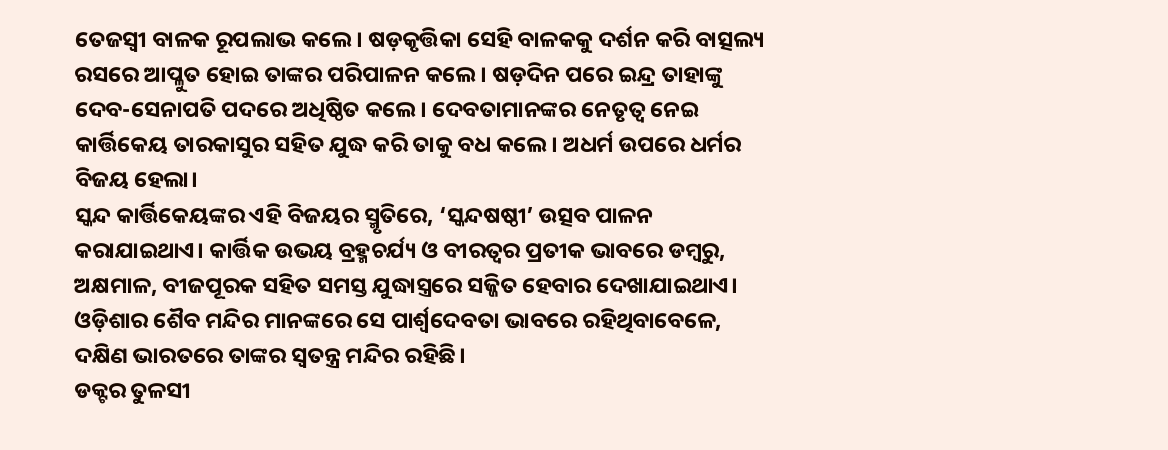ତେଜସ୍ୱୀ ବାଳକ ରୂପଲାଭ କଲେ। ଷଡ଼କୃତ୍ତିକା ସେହି ବାଳକକୁ ଦର୍ଶନ କରି ବାତ୍ସଲ୍ୟ ରସରେ ଆପ୍ଳୁତ ହୋଇ ତାଙ୍କର ପରିପାଳନ କଲେ। ଷଡ଼ଦିନ ପରେ ଇନ୍ଦ୍ର ତାହାଙ୍କୁ ଦେବ-ସେନାପତି ପଦରେ ଅଧିଷ୍ଠିତ କଲେ। ଦେବତାମାନଙ୍କର ନେତୃତ୍ୱ ନେଇ କାର୍ତ୍ତିକେୟ ତାରକାସୁର ସହିତ ଯୁଦ୍ଧ କରି ତାକୁ ବଧ କଲେ। ଅଧର୍ମ ଉପରେ ଧର୍ମର ବିଜୟ ହେଲା।
ସ୍କନ୍ଦ କାର୍ତ୍ତିକେୟଙ୍କର ଏହି ବିଜୟର ସ୍ମୃତିରେ, ‘ସ୍କନ୍ଦଷଷ୍ଠୀ’ ଉତ୍ସବ ପାଳନ କରାଯାଇଥାଏ। କାର୍ତ୍ତିକ ଉଭୟ ବ୍ରହ୍ମଚର୍ଯ୍ୟ ଓ ବୀରତ୍ୱର ପ୍ରତୀକ ଭାବରେ ଡମ୍ବରୁ, ଅକ୍ଷମାଳ, ବୀଜପୂରକ ସହିତ ସମସ୍ତ ଯୁଦ୍ଧାସ୍ତ୍ରରେ ସଜ୍ଜିତ ହେବାର ଦେଖାଯାଇଥାଏ। ଓଡ଼ିଶାର ଶୈବ ମନ୍ଦିର ମାନଙ୍କରେ ସେ ପାର୍ଶ୍ବଦେବତା ଭାବରେ ରହିଥିବାବେଳେ, ଦକ୍ଷିଣ ଭାରତରେ ତାଙ୍କର ସ୍ୱତନ୍ତ୍ର ମନ୍ଦିର ରହିଛି।
ଡକ୍ଟର ତୁଳସୀ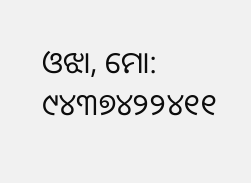ଓଝା, ମୋ: ୯୪୩୭୪୨୨୪୧୧